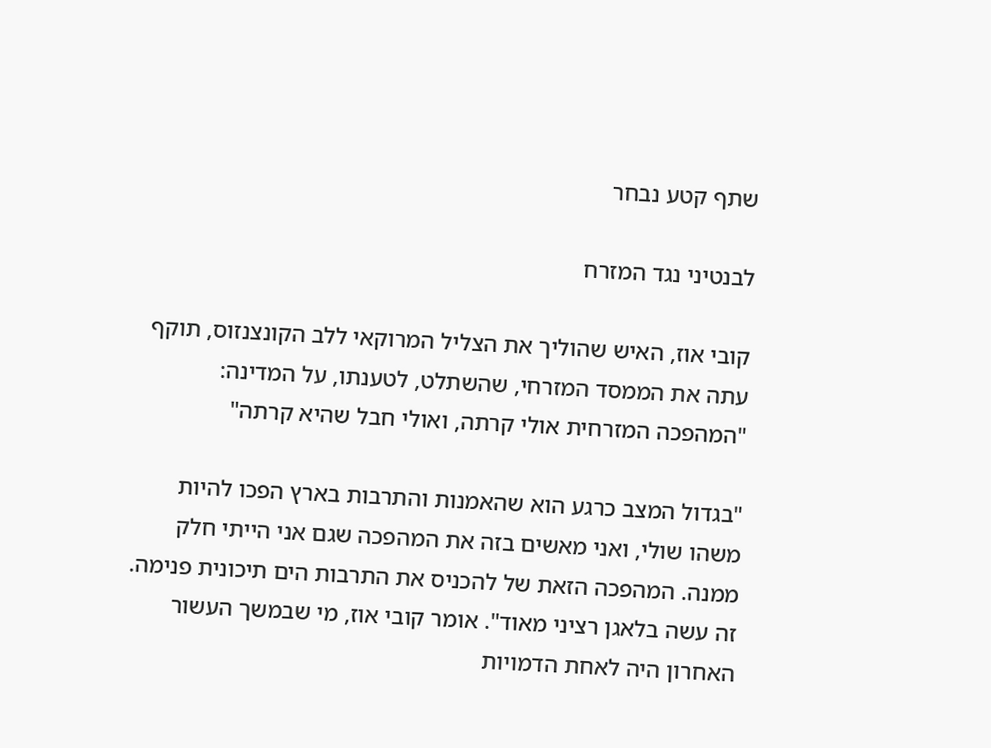שתף קטע נבחר

לבנטיני נגד המזרח

קובי אוז, האיש שהוליך את הצליל המרוקאי ללב הקונצנזוס, תוקף עתה את הממסד המזרחי, שהשתלט, לטענתו, על המדינה: "המהפכה המזרחית אולי קרתה, ואולי חבל שהיא קרתה"

"בגדול המצב כרגע הוא שהאמנות והתרבות בארץ הפכו להיות משהו שולי, ואני מאשים בזה את המהפכה שגם אני הייתי חלק ממנה. המהפכה הזאת של להכניס את התרבות הים תיכונית פנימה. זה עשה בלאגן רציני מאוד". אומר קובי אוז, מי שבמשך העשור האחרון היה לאחת הדמויות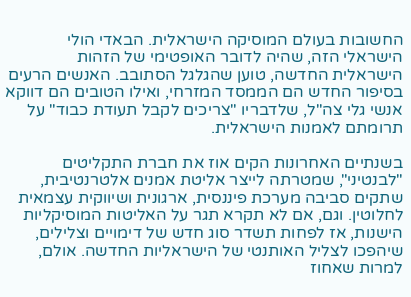החשובות בעולם המוסיקה הישראלית. הבאדי הולי הישראלי הזה, שהיה לדובר האופטימי של הזהות הישראלית החדשה, טוען שהגלגל הסתובב. האנשים הרעים בסיפור החדש הם הממסד המזרחי, ואילו הטובים הם דווקא אנשי גלי צה"ל, שלדבריו "צריכים לקבל תעודת כבוד" על תרומתם לאמנות הישראלית.

בשנתיים האחרונות הקים אוז את חברת התקליטים "לבנטיני", שמטרתה לייצר אליטת אמנים אלטרנטיבית, שתקים סביבה מערכת פיננסית, ארגונית ושיווקית עצמאית לחלוטין. וגם, אם לא תקרא תגר על האליטות המוסיקליות הישנות, אז לפחות תשדר סוג חדש של דימויים וצלילים, שיהפכו לצליל האותנטי של הישראליות החדשה. אולם, למרות שאחוז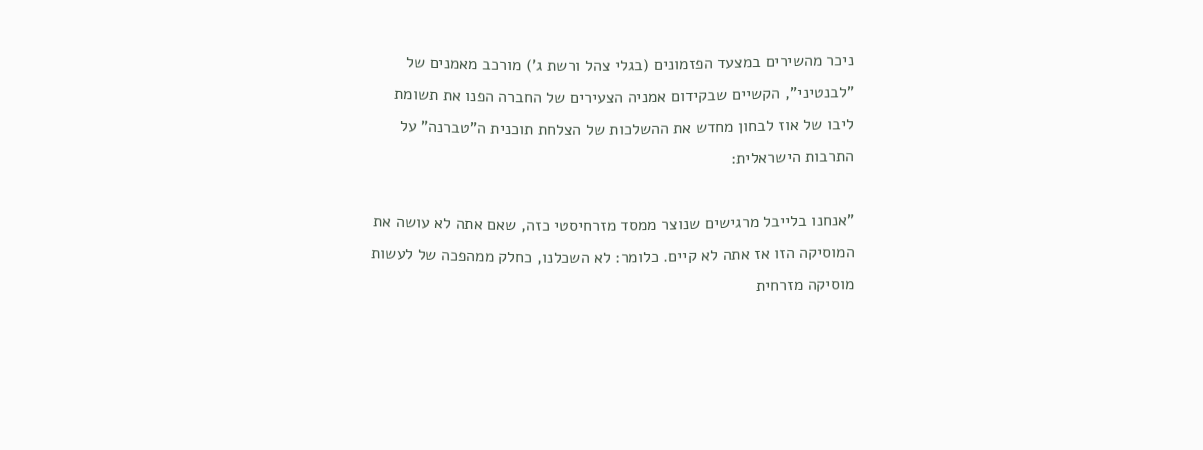ניכר מהשירים במצעד הפזמונים (בגלי צהל ורשת ג') מורכב מאמנים של "לבנטיני", הקשיים שבקידום אמניה הצעירים של החברה הפנו את תשומת ליבו של אוז לבחון מחדש את ההשלכות של הצלחת תוכנית ה"טברנה" על התרבות הישראלית:

"אנחנו בלייבל מרגישים שנוצר ממסד מזרחיסטי כזה, שאם אתה לא עושה את המוסיקה הזו אז אתה לא קיים. כלומר: לא השכלנו, כחלק ממהפכה של לעשות מוסיקה מזרחית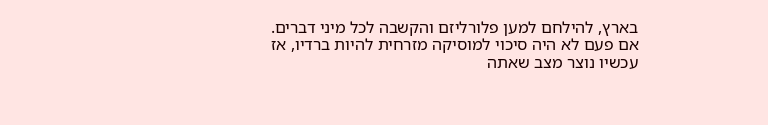בארץ, להילחם למען פלורליזם והקשבה לכל מיני דברים. אם פעם לא היה סיכוי למוסיקה מזרחית להיות ברדיו, אז עכשיו נוצר מצב שאתה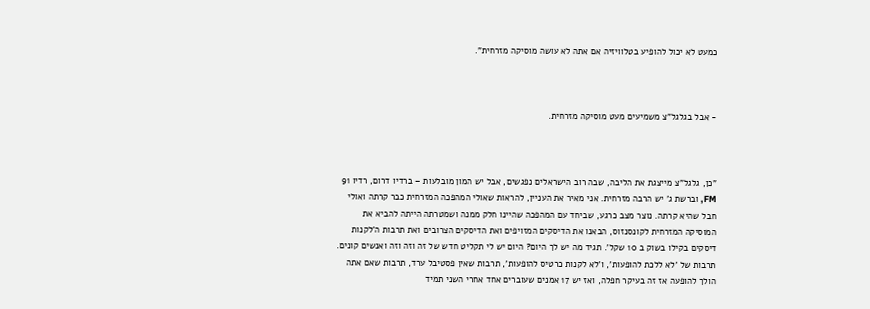כמעט לא יכול להופיע בטלוויזיה אם אתה לא עושה מוסיקה מזרחית".



- אבל בגלגל"צ משמיעים מעט מוסיקה מזרחית.



"כן, גלגל"צ מייצגת את הליבה, שבה רוב הישראלים נפגשים, אבל יש המון מובלעות – ברדיו דרום, רדיו 91 FM, וברשת ג' יש הרבה מזרחית. אני מאיר את העניין, להראות שאולי המהפכה המזרחית כבר קרתה ואולי חבל שהיא קרתה. נוצר מצב כרגע, שביחד עם המהפכה שהיינו חלק ממנה ושמטרתה הייתה להביא את המוסיקה המזרחית לקונסנזוס, הבאנו את הדיסקים המזויפים ואת הדיסקים הצרובים ואת תרבות ה'לקנות דיסקים בקילו בשוק ב 10 שקל'. תגיד מה יש לך היום? היום יש לי תקליט חדש של זה וזה וזה ואנשים קונים. תרבות של 'לא ללכת להופעות', ו'לא לקנות כרטיס להופעות', תרבות שאין פסטיבל ערד, תרבות שאם אתה הולך להופעה אז זה בעיקר חפלה, ואז יש 17 אמנים שעוברים אחד אחרי השני תמיד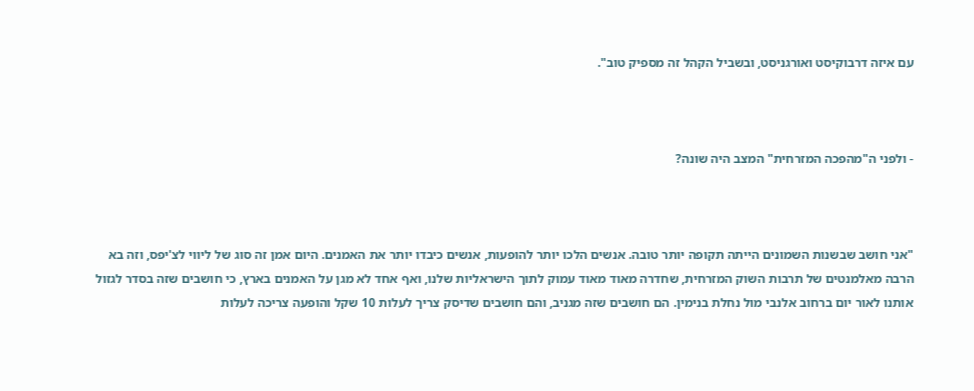עם איזה דרבוקיסט ואורגניסט, ובשביל הקהל זה מספיק טוב".



- ולפני ה"מהפכה המזרחית" המצב היה שונה?



"אני חושב שבשנות השמונים הייתה תקופה יותר טובה. אנשים הלכו יותר להופעות, אנשים כיבדו יותר את האמנים. היום אמן זה סוג של ליווי לצ'יפס, וזה בא הרבה מאלמנטים של תרבות השוק המזרחית, שחדרה מאוד מאוד עמוק לתוך הישראליות שלנו, ואף אחד לא מגן על האמנים בארץ, כי חושבים שזה בסדר לגזול אותנו לאור יום ברחוב אלנבי מול נחלת בנימין. הם חושבים שזה מגניב, והם חושבים שדיסק צריך לעלות 10 שקל והופעה צריכה לעלות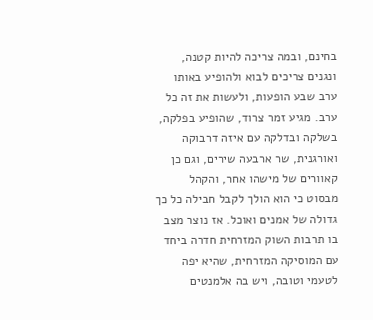בחינם, ובמה צריכה להיות קטנה, ונגנים צריכים לבוא ולהופיע באותו ערב שבע הופעות, ולעשות את זה כל ערב. מגיע זמר צרוד, שהופיע בפלקה, בשלקה ובדלקה עם איזה דרבוקה ואורגנית, שר ארבעה שירים, וגם כן קאוורים של מישהו אחר, והקהל מבסוט כי הוא הולך לקבל חבילה כל כך גדולה של אמנים ואוכל. אז נוצר מצב בו תרבות השוק המזרחית חדרה ביחד עם המוסיקה המזרחית, שהיא יפה לטעמי וטובה, ויש בה אלמנטים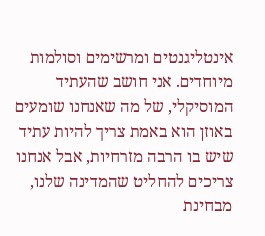אינטליגנטים ומרשימים וסולמות מיוחדים. אני חושב שהעתיד המוסיקלי, של מה שאנחנו שומעים באוזן הוא באמת צריך להיות עתיד שיש בו הרבה מזרחיות, אבל אנחנו צריכים להחליט שהמדינה שלנו, מבחינת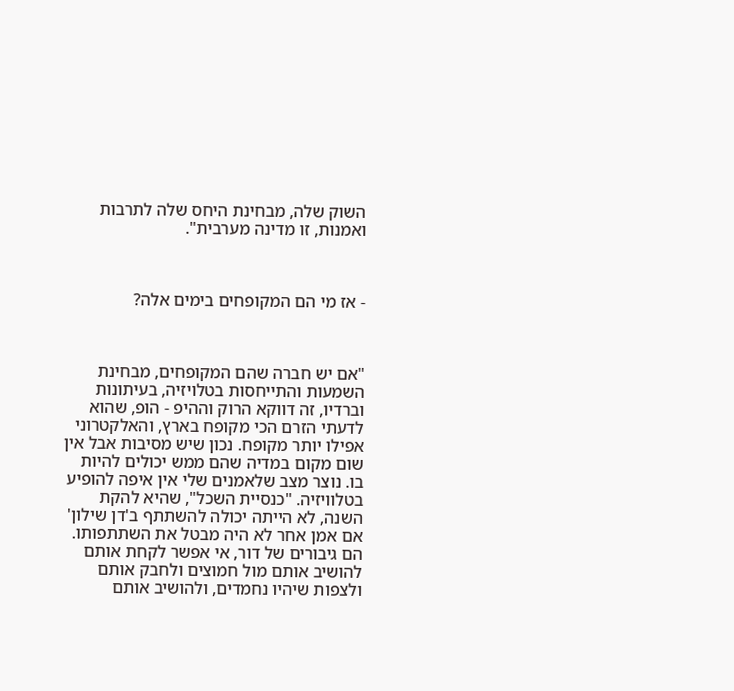השוק שלה, מבחינת היחס שלה לתרבות ואמנות, זו מדינה מערבית".



- אז מי הם המקופחים בימים אלה?



"אם יש חברה שהם המקופחים, מבחינת השמעות והתייחסות בטלויזיה, בעיתונות וברדיו, זה דווקא הרוק וההיפ - הופ, שהוא לדעתי הזרם הכי מקופח בארץ, והאלקטרוני אפילו יותר מקופח. נכון שיש מסיבות אבל אין שום מקום במדיה שהם ממש יכולים להיות בו. נוצר מצב שלאמנים שלי אין איפה להופיע בטלוויזיה. "כנסיית השכל", שהיא להקת השנה, לא הייתה יכולה להשתתף ב'דן שילון' אם אמן אחר לא היה מבטל את השתתפותו. הם גיבורים של דור, אי אפשר לקחת אותם להושיב אותם מול חמוצים ולחבק אותם ולצפות שיהיו נחמדים, ולהושיב אותם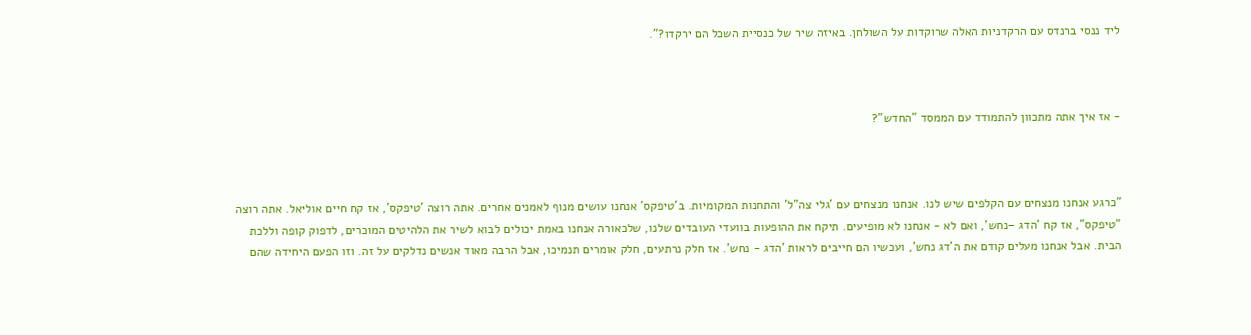ליד ננסי ברנדס עם הרקדניות האלה שרוקדות על השולחן. באיזה שיר של כנסיית השכל הם ירקדו?".



- אז איך אתה מתכוון להתמודד עם הממסד "החדש"?



"כרגע אנחנו מנצחים עם הקלפים שיש לנו. אנחנו מנצחים עם 'גלי צה"ל' והתחנות המקומיות. ב’טיפקס’ אנחנו עושים מנוף לאמנים אחרים. אתה רוצה 'טיפקס', אז קח חיים אוליאל. אתה רוצה "טיפקס", אז קח 'הדג –נחש', ואם לא - אנחנו לא מופיעים. תיקח את ההופעות בוועדי העובדים שלנו, שלכאורה אנחנו באמת יכולים לבוא לשיר את הלהיטים המוכרים, לדפוק קופה וללכת הבית. אבל אנחנו מעלים קודם את ה'דג נחש', ועכשיו הם חייבים לראות 'הדג - נחש'. אז חלק נרתעים, חלק אומרים תנמיכו, אבל הרבה מאוד אנשים נדלקים על זה. וזו הפעם היחידה שהם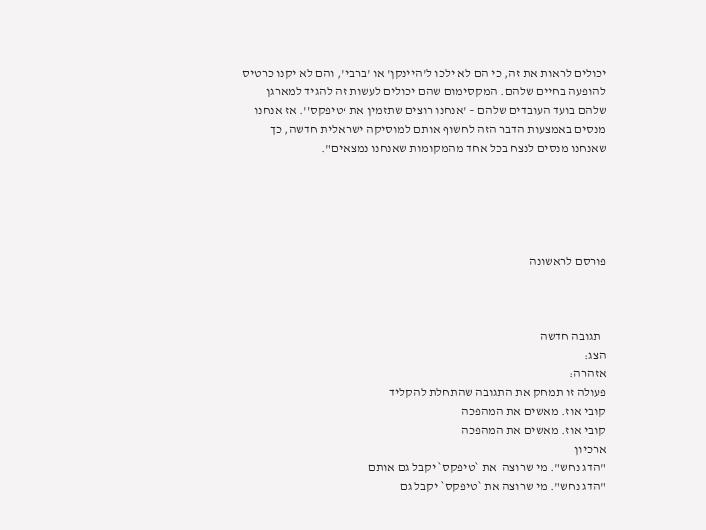יכולים לראות את זה, כי הם לא ילכו ל'היינקן' או 'ברבי', והם לא יקנו כרטיס להופעה בחיים שלהם. המקסימום שהם יכולים לעשות זה להגיד למארגן שלהם בועד העובדים שלהם – 'אנחנו רוצים שתזמין את ‘טיפקס’'. אז אנחנו מנסים באמצעות הדבר הזה לחשוף אותם למוסיקה ישראלית חדשה, כך שאנחנו מנסים לנצח בכל אחד מהמקומות שאנחנו נמצאים".





פורסם לראשונה



  תגובה חדשה
הצג:
אזהרה:
פעולה זו תמחק את התגובה שהתחלת להקליד
קובי אוז. מאשים את המהפכה
קובי אוז. מאשים את המהפכה
ארכיון
"הדג נחש". מי שרוצה  את `טיפקס` יקבל גם אותם
"הדג נחש". מי שרוצה את `טיפקס` יקבל גם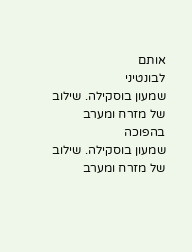אותם
לבונטיני
שמעון בוסקילה. שילוב של מזרח ומערב בהפוכה
שמעון בוסקילה. שילוב של מזרח ומערב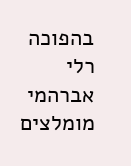בהפוכה
רלי אברהמי
מומלצים